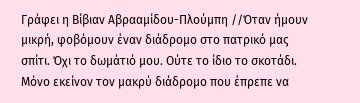Γράφει η Βίβιαν Αβρααμίδου-Πλούμπη //Όταν ήμουν μικρή, φοβόμουν έναν διάδρομο στο πατρικό μας σπίτι. Όχι το δωμάτιό μου. Ούτε το ίδιο το σκοτάδι. Μόνο εκείνον τον μακρύ διάδρομο που έπρεπε να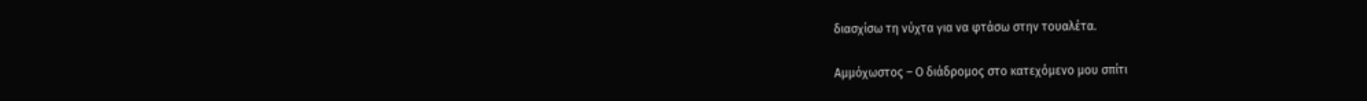διασχίσω τη νύχτα για να φτάσω στην τουαλέτα.

Αμμόχωστος – Ο διάδρομος στο κατεχόμενο μου σπίτι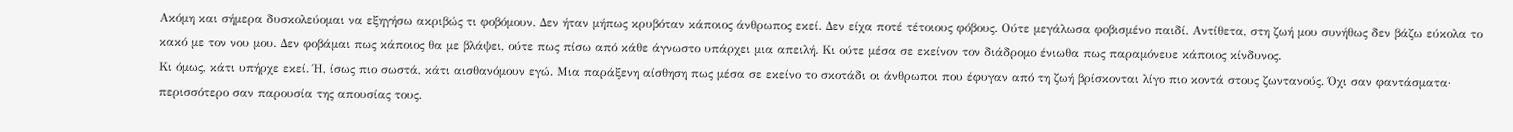Ακόμη και σήμερα δυσκολεύομαι να εξηγήσω ακριβώς τι φοβόμουν. Δεν ήταν μήπως κρυβόταν κάποιος άνθρωπος εκεί. Δεν είχα ποτέ τέτοιους φόβους. Ούτε μεγάλωσα φοβισμένο παιδί. Αντίθετα, στη ζωή μου συνήθως δεν βάζω εύκολα το κακό με τον νου μου. Δεν φοβάμαι πως κάποιος θα με βλάψει, ούτε πως πίσω από κάθε άγνωστο υπάρχει μια απειλή. Κι ούτε μέσα σε εκείνον τον διάδρομο ένιωθα πως παραμόνευε κάποιος κίνδυνος.
Κι όμως, κάτι υπήρχε εκεί. Ή, ίσως πιο σωστά, κάτι αισθανόμουν εγώ. Μια παράξενη αίσθηση πως μέσα σε εκείνο το σκοτάδι οι άνθρωποι που έφυγαν από τη ζωή βρίσκονται λίγο πιο κοντά στους ζωντανούς. Όχι σαν φαντάσματα· περισσότερο σαν παρουσία της απουσίας τους.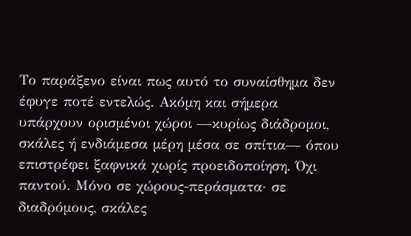Το παράξενο είναι πως αυτό το συναίσθημα δεν έφυγε ποτέ εντελώς. Ακόμη και σήμερα υπάρχουν ορισμένοι χώροι —κυρίως διάδρομοι, σκάλες ή ενδιάμεσα μέρη μέσα σε σπίτια— όπου επιστρέφει ξαφνικά χωρίς προειδοποίηση. Όχι παντού. Μόνο σε χώρους-περάσματα· σε διαδρόμους, σκάλες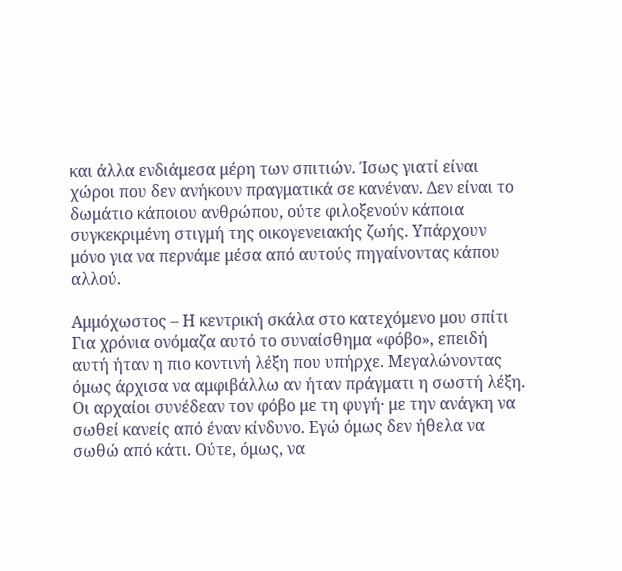και άλλα ενδιάμεσα μέρη των σπιτιών. Ίσως γιατί είναι χώροι που δεν ανήκουν πραγματικά σε κανέναν. Δεν είναι το δωμάτιο κάποιου ανθρώπου, ούτε φιλοξενούν κάποια συγκεκριμένη στιγμή της οικογενειακής ζωής. Υπάρχουν μόνο για να περνάμε μέσα από αυτούς πηγαίνοντας κάπου αλλού.

Αμμόχωστος – Η κεντρική σκάλα στο κατεχόμενο μου σπίτι
Για χρόνια ονόμαζα αυτό το συναίσθημα «φόβο», επειδή αυτή ήταν η πιο κοντινή λέξη που υπήρχε. Μεγαλώνοντας όμως άρχισα να αμφιβάλλω αν ήταν πράγματι η σωστή λέξη. Οι αρχαίοι συνέδεαν τον φόβο με τη φυγή· με την ανάγκη να σωθεί κανείς από έναν κίνδυνο. Εγώ όμως δεν ήθελα να σωθώ από κάτι. Ούτε, όμως, να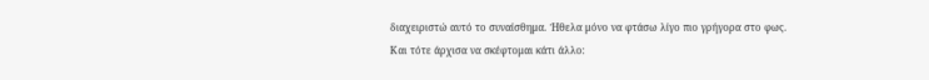διαχειριστώ αυτό το συναίσθημα. Ήθελα μόνο να φτάσω λίγο πιο γρήγορα στο φως.
Και τότε άρχισα να σκέφτομαι κάτι άλλο: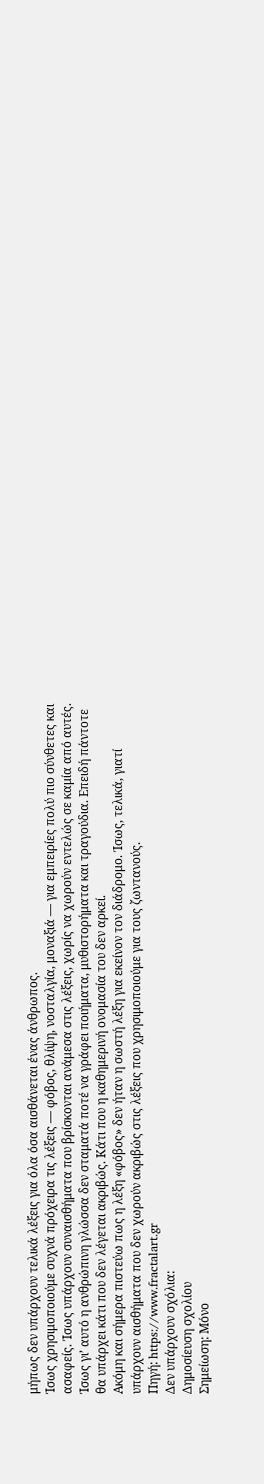μήπως δεν υπάρχουν τελικά λέξεις για όλα όσα αισθάνεται ένας άνθρωπος.
Ίσως χρησιμοποιούμε συχνά πρόχειρα τις λέξεις — φόβος, θλίψη, νοσταλγία, μοναξιά — για εμπειρίες πολύ πιο σύνθετες και ασαφείς. Ίσως υπάρχουν συναισθήματα που βρίσκονται ανάμεσα στις λέξεις, χωρίς να χωρούν εντελώς σε καμία από αυτές.
Ίσως γι’ αυτό η ανθρώπινη γλώσσα δεν σταματά ποτέ να γράφει ποιήματα, μυθιστορήματα και τραγούδια. Επειδή πάντοτε θα υπάρχει κάτι που δεν λέγεται ακριβώς. Κάτι που η καθημερινή ονομασία του δεν αρκεί.
Ακόμη και σήμερα πιστεύω πως η λέξη «φόβος» δεν ήταν η σωστή λέξη για εκείνον τον διάδρομο. Ίσως, τελικά, γιατί υπάρχουν αισθήματα που δεν χωρούν ακριβώς στις λέξεις που χρησιμοποιούμε για τους ζωντανούς.
Πηγή: https://www.fractalart.gr
Δεν υπάρχουν σχόλια:
Δημοσίευση σχολίου
Σημείωση: Μόνο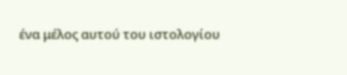ένα μέλος αυτού του ιστολογίου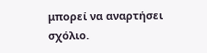μπορεί να αναρτήσει σχόλιο.